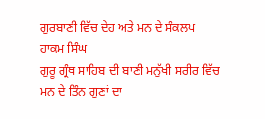ਗੁਰਬਾਣੀ ਵਿੱਚ ਦੇਹ ਅਤੇ ਮਨ ਦੇ ਸੰਕਲਪ
ਹਾਕਮ ਸਿੰਘ
ਗੁਰੂ ਗ੍ਰੰਥ ਸਾਹਿਬ ਦੀ ਬਾਣੀ ਮਨੁੱਖੀ ਸਰੀਰ ਵਿੱਚ ਮਨ ਦੇ ਤਿੰਨ ਗੁਣਾਂ ਦਾ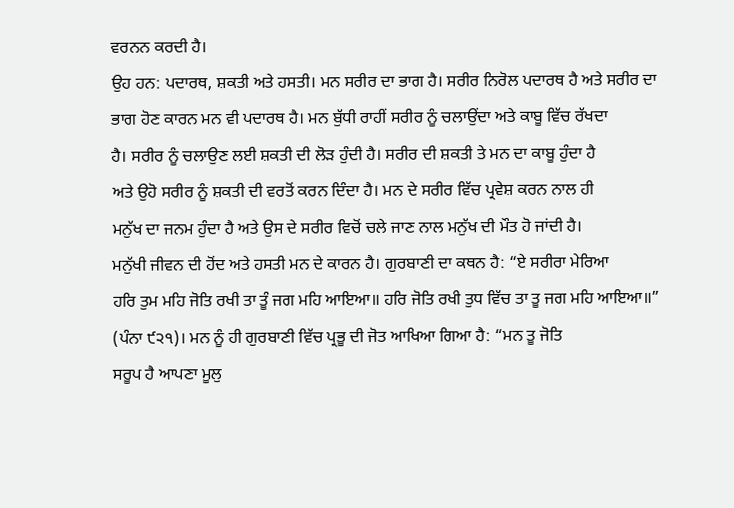ਵਰਨਨ ਕਰਦੀ ਹੈ।
ਉਹ ਹਨ: ਪਦਾਰਥ, ਸ਼ਕਤੀ ਅਤੇ ਹਸਤੀ। ਮਨ ਸਰੀਰ ਦਾ ਭਾਗ ਹੈ। ਸਰੀਰ ਨਿਰੋਲ ਪਦਾਰਥ ਹੈ ਅਤੇ ਸਰੀਰ ਦਾ
ਭਾਗ ਹੋਣ ਕਾਰਨ ਮਨ ਵੀ ਪਦਾਰਥ ਹੈ। ਮਨ ਬੁੱਧੀ ਰਾਹੀਂ ਸਰੀਰ ਨੂੰ ਚਲਾਉਂਦਾ ਅਤੇ ਕਾਬੂ ਵਿੱਚ ਰੱਖਦਾ
ਹੈ। ਸਰੀਰ ਨੂੰ ਚਲਾਉਣ ਲਈ ਸ਼ਕਤੀ ਦੀ ਲੋੜ ਹੁੰਦੀ ਹੈ। ਸਰੀਰ ਦੀ ਸ਼ਕਤੀ ਤੇ ਮਨ ਦਾ ਕਾਬੂ ਹੁੰਦਾ ਹੈ
ਅਤੇ ਉਹੋ ਸਰੀਰ ਨੂੰ ਸ਼ਕਤੀ ਦੀ ਵਰਤੋਂ ਕਰਨ ਦਿੰਦਾ ਹੈ। ਮਨ ਦੇ ਸਰੀਰ ਵਿੱਚ ਪ੍ਰਵੇਸ਼ ਕਰਨ ਨਾਲ ਹੀ
ਮਨੁੱਖ ਦਾ ਜਨਮ ਹੁੰਦਾ ਹੈ ਅਤੇ ਉਸ ਦੇ ਸਰੀਰ ਵਿਚੋਂ ਚਲੇ ਜਾਣ ਨਾਲ ਮਨੁੱਖ ਦੀ ਮੌਤ ਹੋ ਜਾਂਦੀ ਹੈ।
ਮਨੁੱਖੀ ਜੀਵਨ ਦੀ ਹੋਂਦ ਅਤੇ ਹਸਤੀ ਮਨ ਦੇ ਕਾਰਨ ਹੈ। ਗੁਰਬਾਣੀ ਦਾ ਕਥਨ ਹੈ: “ਏ ਸਰੀਰਾ ਮੇਰਿਆ
ਹਰਿ ਤੁਮ ਮਹਿ ਜੋਤਿ ਰਖੀ ਤਾ ਤੂੰ ਜਗ ਮਹਿ ਆਇਆ॥ ਹਰਿ ਜੋਤਿ ਰਖੀ ਤੁਧ ਵਿੱਚ ਤਾ ਤੂ ਜਗ ਮਹਿ ਆਇਆ॥”
(ਪੰਨਾ ੯੨੧)। ਮਨ ਨੂੰ ਹੀ ਗੁਰਬਾਣੀ ਵਿੱਚ ਪ੍ਰਭੂ ਦੀ ਜੋਤ ਆਖਿਆ ਗਿਆ ਹੈ: “ਮਨ ਤੂ ਜੋਤਿ
ਸਰੂਪ ਹੈ ਆਪਣਾ ਮੂਲੁ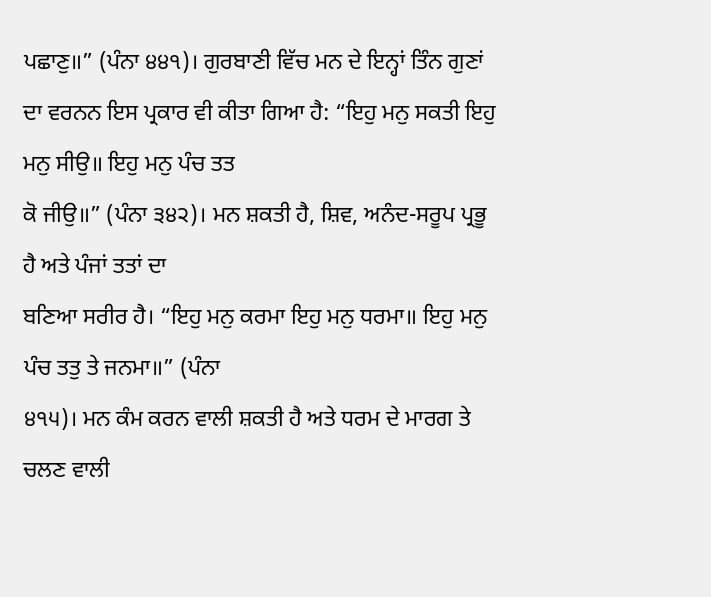ਪਛਾਣੁ॥” (ਪੰਨਾ ੪੪੧)। ਗੁਰਬਾਣੀ ਵਿੱਚ ਮਨ ਦੇ ਇਨ੍ਹਾਂ ਤਿੰਨ ਗੁਣਾਂ
ਦਾ ਵਰਨਨ ਇਸ ਪ੍ਰਕਾਰ ਵੀ ਕੀਤਾ ਗਿਆ ਹੈ: “ਇਹੁ ਮਨੁ ਸਕਤੀ ਇਹੁ ਮਨੁ ਸੀਉ॥ ਇਹੁ ਮਨੁ ਪੰਚ ਤਤ
ਕੋ ਜੀਉ॥” (ਪੰਨਾ ੩੪੨)। ਮਨ ਸ਼ਕਤੀ ਹੈ, ਸ਼ਿਵ, ਅਨੰਦ-ਸਰੂਪ ਪ੍ਰਭੂ ਹੈ ਅਤੇ ਪੰਜਾਂ ਤਤਾਂ ਦਾ
ਬਣਿਆ ਸਰੀਰ ਹੈ। “ਇਹੁ ਮਨੁ ਕਰਮਾ ਇਹੁ ਮਨੁ ਧਰਮਾ॥ ਇਹੁ ਮਨੁ ਪੰਚ ਤਤੁ ਤੇ ਜਨਮਾ॥” (ਪੰਨਾ
੪੧੫)। ਮਨ ਕੰਮ ਕਰਨ ਵਾਲੀ ਸ਼ਕਤੀ ਹੈ ਅਤੇ ਧਰਮ ਦੇ ਮਾਰਗ ਤੇ ਚਲਣ ਵਾਲੀ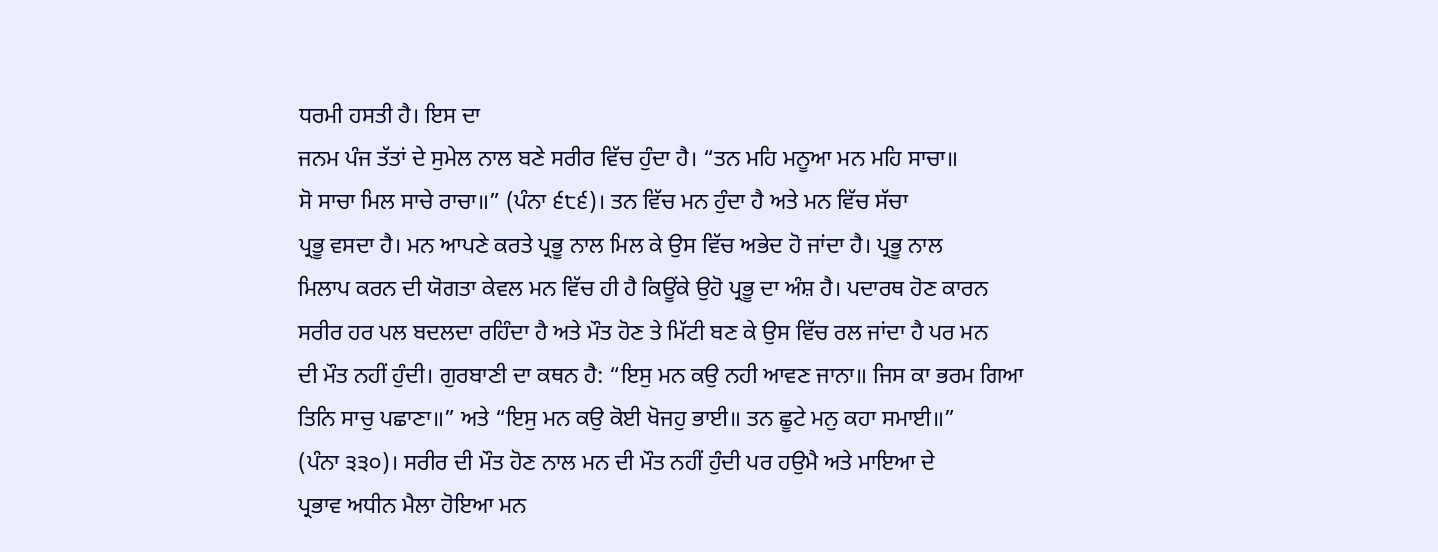ਧਰਮੀ ਹਸਤੀ ਹੈ। ਇਸ ਦਾ
ਜਨਮ ਪੰਜ ਤੱਤਾਂ ਦੇ ਸੁਮੇਲ ਨਾਲ ਬਣੇ ਸਰੀਰ ਵਿੱਚ ਹੁੰਦਾ ਹੈ। “ਤਨ ਮਹਿ ਮਨੂਆ ਮਨ ਮਹਿ ਸਾਚਾ॥
ਸੋ ਸਾਚਾ ਮਿਲ ਸਾਚੇ ਰਾਚਾ॥” (ਪੰਨਾ ੬੮੬)। ਤਨ ਵਿੱਚ ਮਨ ਹੁੰਦਾ ਹੈ ਅਤੇ ਮਨ ਵਿੱਚ ਸੱਚਾ
ਪ੍ਰਭੂ ਵਸਦਾ ਹੈ। ਮਨ ਆਪਣੇ ਕਰਤੇ ਪ੍ਰਭੂ ਨਾਲ ਮਿਲ ਕੇ ਉਸ ਵਿੱਚ ਅਭੇਦ ਹੋ ਜਾਂਦਾ ਹੈ। ਪ੍ਰਭੂ ਨਾਲ
ਮਿਲਾਪ ਕਰਨ ਦੀ ਯੋਗਤਾ ਕੇਵਲ ਮਨ ਵਿੱਚ ਹੀ ਹੈ ਕਿਊਂਕੇ ਉਹੋ ਪ੍ਰਭੂ ਦਾ ਅੰਸ਼ ਹੈ। ਪਦਾਰਥ ਹੋਣ ਕਾਰਨ
ਸਰੀਰ ਹਰ ਪਲ ਬਦਲਦਾ ਰਹਿੰਦਾ ਹੈ ਅਤੇ ਮੌਤ ਹੋਣ ਤੇ ਮਿੱਟੀ ਬਣ ਕੇ ਉਸ ਵਿੱਚ ਰਲ ਜਾਂਦਾ ਹੈ ਪਰ ਮਨ
ਦੀ ਮੌਤ ਨਹੀਂ ਹੁੰਦੀ। ਗੁਰਬਾਣੀ ਦਾ ਕਥਨ ਹੈ: “ਇਸੁ ਮਨ ਕਉ ਨਹੀ ਆਵਣ ਜਾਨਾ॥ ਜਿਸ ਕਾ ਭਰਮ ਗਿਆ
ਤਿਨਿ ਸਾਚੁ ਪਛਾਣਾ॥” ਅਤੇ “ਇਸੁ ਮਨ ਕਉ ਕੋਈ ਖੋਜਹੁ ਭਾਈ॥ ਤਨ ਛੂਟੇ ਮਨੁ ਕਹਾ ਸਮਾਈ॥”
(ਪੰਨਾ ੩੩੦)। ਸਰੀਰ ਦੀ ਮੌਤ ਹੋਣ ਨਾਲ ਮਨ ਦੀ ਮੌਤ ਨਹੀਂ ਹੁੰਦੀ ਪਰ ਹਉਮੈ ਅਤੇ ਮਾਇਆ ਦੇ
ਪ੍ਰਭਾਵ ਅਧੀਨ ਮੈਲਾ ਹੋਇਆ ਮਨ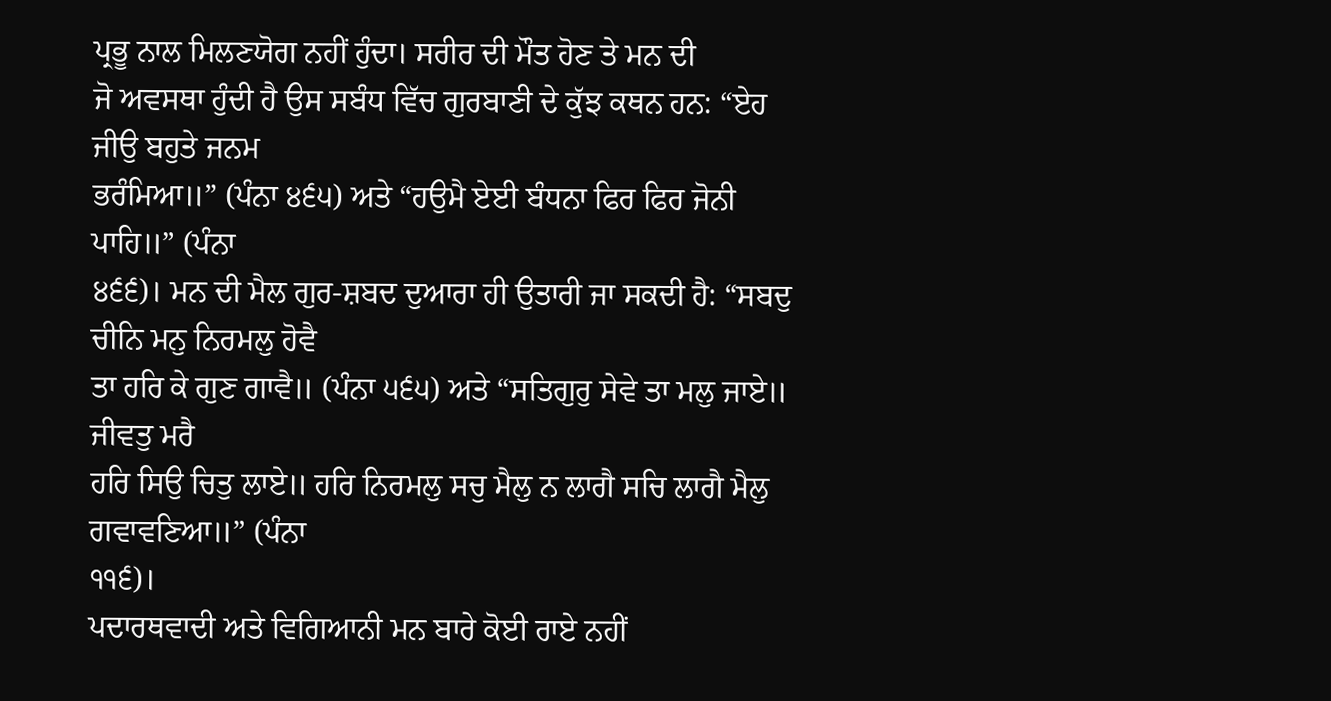ਪ੍ਰਭੂ ਨਾਲ ਮਿਲਣਯੋਗ ਨਹੀਂ ਹੁੰਦਾ। ਸਰੀਰ ਦੀ ਮੌਤ ਹੋਣ ਤੇ ਮਨ ਦੀ
ਜੋ ਅਵਸਥਾ ਹੁੰਦੀ ਹੈ ਉਸ ਸਬੰਧ ਵਿੱਚ ਗੁਰਬਾਣੀ ਦੇ ਕੁੱਝ ਕਥਨ ਹਨ: “ਏਹ ਜੀਉ ਬਹੁਤੇ ਜਨਮ
ਭਰੰਮਿਆ॥” (ਪੰਨਾ ੪੬੫) ਅਤੇ “ਹਉਮੈ ਏਈ ਬੰਧਨਾ ਫਿਰ ਫਿਰ ਜੋਨੀ ਪਾਹਿ॥” (ਪੰਨਾ
੪੬੬)। ਮਨ ਦੀ ਮੈਲ ਗੁਰ-ਸ਼ਬਦ ਦੁਆਰਾ ਹੀ ਉਤਾਰੀ ਜਾ ਸਕਦੀ ਹੈ: “ਸਬਦੁ ਚੀਨਿ ਮਨੁ ਨਿਰਮਲੁ ਹੋਵੈ
ਤਾ ਹਰਿ ਕੇ ਗੁਣ ਗਾਵੈ॥ (ਪੰਨਾ ੫੬੫) ਅਤੇ “ਸਤਿਗੁਰੁ ਸੇਵੇ ਤਾ ਮਲੁ ਜਾਏ॥ ਜੀਵਤੁ ਮਰੈ
ਹਰਿ ਸਿਉ ਚਿਤੁ ਲਾਏ॥ ਹਰਿ ਨਿਰਮਲੁ ਸਚੁ ਮੈਲੁ ਨ ਲਾਗੈ ਸਚਿ ਲਾਗੈ ਮੈਲੁ ਗਵਾਵਣਿਆ॥” (ਪੰਨਾ
੧੧੬)।
ਪਦਾਰਥਵਾਦੀ ਅਤੇ ਵਿਗਿਆਨੀ ਮਨ ਬਾਰੇ ਕੋਈ ਰਾਏ ਨਹੀਂ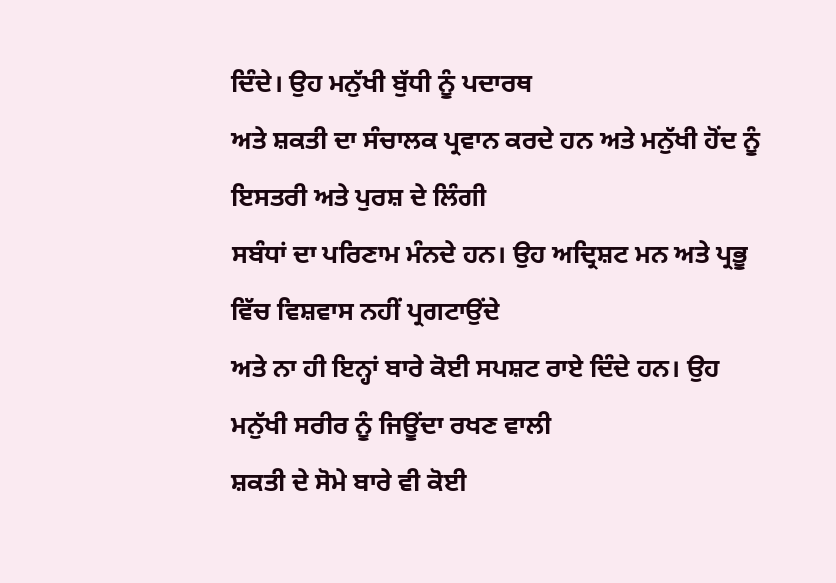ਦਿੰਦੇ। ਉਹ ਮਨੁੱਖੀ ਬੁੱਧੀ ਨੂੰ ਪਦਾਰਥ
ਅਤੇ ਸ਼ਕਤੀ ਦਾ ਸੰਚਾਲਕ ਪ੍ਰਵਾਨ ਕਰਦੇ ਹਨ ਅਤੇ ਮਨੁੱਖੀ ਹੋਂਦ ਨੂੰ ਇਸਤਰੀ ਅਤੇ ਪੁਰਸ਼ ਦੇ ਲਿੰਗੀ
ਸਬੰਧਾਂ ਦਾ ਪਰਿਣਾਮ ਮੰਨਦੇ ਹਨ। ਉਹ ਅਦ੍ਰਿਸ਼ਟ ਮਨ ਅਤੇ ਪ੍ਰਭੂ ਵਿੱਚ ਵਿਸ਼ਵਾਸ ਨਹੀਂ ਪ੍ਰਗਟਾਉਂਦੇ
ਅਤੇ ਨਾ ਹੀ ਇਨ੍ਹਾਂ ਬਾਰੇ ਕੋਈ ਸਪਸ਼ਟ ਰਾਏ ਦਿੰਦੇ ਹਨ। ਉਹ ਮਨੁੱਖੀ ਸਰੀਰ ਨੂੰ ਜਿਊਂਦਾ ਰਖਣ ਵਾਲੀ
ਸ਼ਕਤੀ ਦੇ ਸੋਮੇ ਬਾਰੇ ਵੀ ਕੋਈ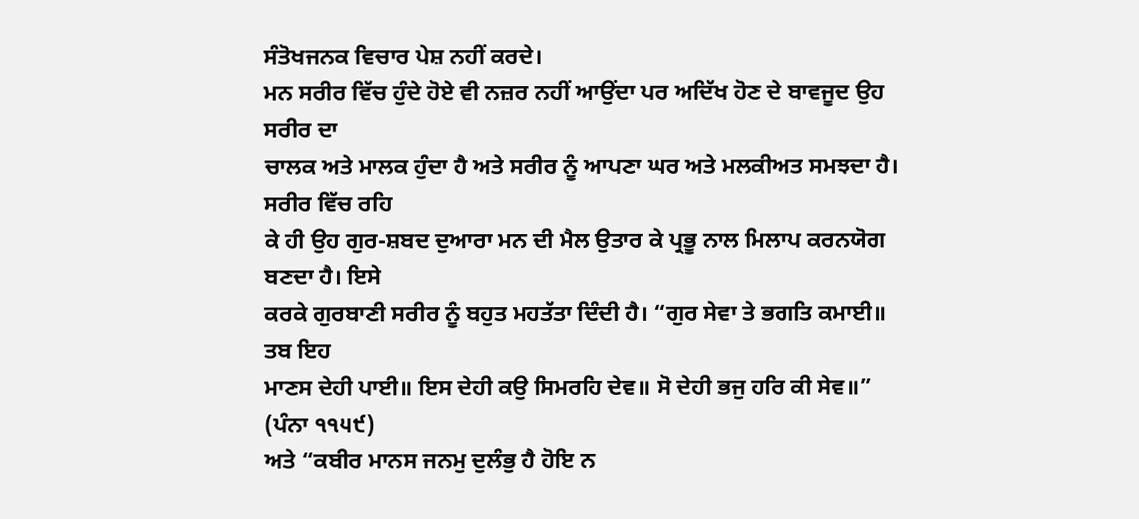ਸੰਤੋਖਜਨਕ ਵਿਚਾਰ ਪੇਸ਼ ਨਹੀਂ ਕਰਦੇ।
ਮਨ ਸਰੀਰ ਵਿੱਚ ਹੁੰਦੇ ਹੋਏ ਵੀ ਨਜ਼ਰ ਨਹੀਂ ਆਉਂਦਾ ਪਰ ਅਦਿੱਖ ਹੋਣ ਦੇ ਬਾਵਜੂਦ ਉਹ ਸਰੀਰ ਦਾ
ਚਾਲਕ ਅਤੇ ਮਾਲਕ ਹੁੰਦਾ ਹੈ ਅਤੇ ਸਰੀਰ ਨੂੰ ਆਪਣਾ ਘਰ ਅਤੇ ਮਲਕੀਅਤ ਸਮਝਦਾ ਹੈ। ਸਰੀਰ ਵਿੱਚ ਰਹਿ
ਕੇ ਹੀ ਉਹ ਗੁਰ-ਸ਼ਬਦ ਦੁਆਰਾ ਮਨ ਦੀ ਮੈਲ ਉਤਾਰ ਕੇ ਪ੍ਰਭੂ ਨਾਲ ਮਿਲਾਪ ਕਰਨਯੋਗ ਬਣਦਾ ਹੈ। ਇਸੇ
ਕਰਕੇ ਗੁਰਬਾਣੀ ਸਰੀਰ ਨੂੰ ਬਹੁਤ ਮਹਤੱਤਾ ਦਿੰਦੀ ਹੈ। “ਗੁਰ ਸੇਵਾ ਤੇ ਭਗਤਿ ਕਮਾਈ॥ ਤਬ ਇਹ
ਮਾਣਸ ਦੇਹੀ ਪਾਈ॥ ਇਸ ਦੇਹੀ ਕਉ ਸਿਮਰਹਿ ਦੇਵ॥ ਸੋ ਦੇਹੀ ਭਜੁ ਹਰਿ ਕੀ ਸੇਵ॥” (ਪੰਨਾ ੧੧੫੯)
ਅਤੇ “ਕਬੀਰ ਮਾਨਸ ਜਨਮੁ ਦੁਲੰਭੁ ਹੈ ਹੋਇ ਨ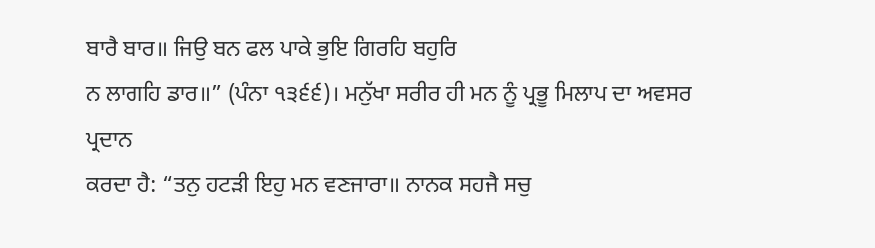ਬਾਰੈ ਬਾਰ॥ ਜਿਉ ਬਨ ਫਲ ਪਾਕੇ ਭੁਇ ਗਿਰਹਿ ਬਹੁਰਿ
ਨ ਲਾਗਹਿ ਡਾਰ॥” (ਪੰਨਾ ੧੩੬੬)। ਮਨੁੱਖਾ ਸਰੀਰ ਹੀ ਮਨ ਨੂੰ ਪ੍ਰਭੂ ਮਿਲਾਪ ਦਾ ਅਵਸਰ ਪ੍ਰਦਾਨ
ਕਰਦਾ ਹੈ: “ਤਨੁ ਹਟੜੀ ਇਹੁ ਮਨ ਵਣਜਾਰਾ॥ ਨਾਨਕ ਸਹਜੈ ਸਚੁ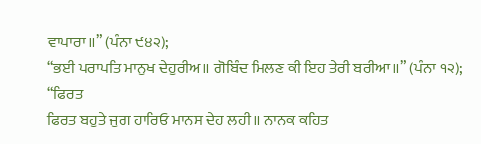ਵਾਪਾਰਾ॥” (ਪੰਨਾ ੯੪੨);
“ਭਈ ਪਰਾਪਤਿ ਮਾਨੁਖ ਦੇਹੁਰੀਅ॥ ਗੋਬਿੰਦ ਮਿਲਣ ਕੀ ਇਹ ਤੇਰੀ ਬਰੀਆ॥” (ਪੰਨਾ ੧੨); “ਫਿਰਤ
ਫਿਰਤ ਬਹੁਤੇ ਜੁਗ ਹਾਰਿਓ ਮਾਨਸ ਦੇਹ ਲਹੀ॥ ਨਾਨਕ ਕਹਿਤ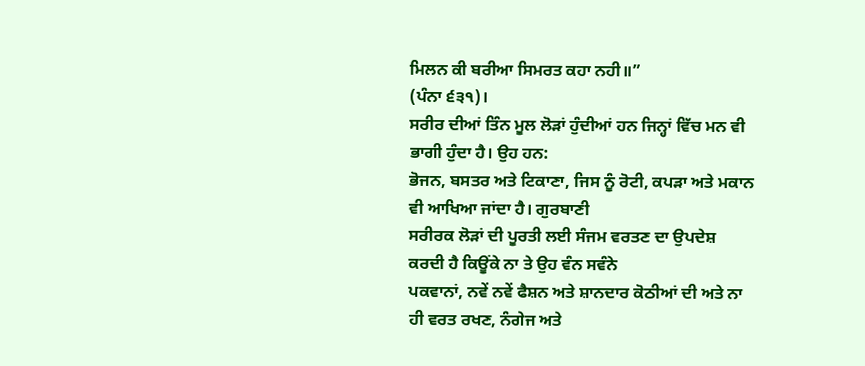ਮਿਲਨ ਕੀ ਬਰੀਆ ਸਿਮਰਤ ਕਹਾ ਨਹੀ॥”
(ਪੰਨਾ ੬੩੧)।
ਸਰੀਰ ਦੀਆਂ ਤਿੰਨ ਮੂਲ ਲੋੜਾਂ ਹੁੰਦੀਆਂ ਹਨ ਜਿਨ੍ਹਾਂ ਵਿੱਚ ਮਨ ਵੀ ਭਾਗੀ ਹੁੰਦਾ ਹੈ। ਉਹ ਹਨ:
ਭੋਜਨ, ਬਸਤਰ ਅਤੇ ਟਿਕਾਣਾ, ਜਿਸ ਨੂੰ ਰੋਟੀ, ਕਪੜਾ ਅਤੇ ਮਕਾਨ ਵੀ ਆਖਿਆ ਜਾਂਦਾ ਹੈ। ਗੁਰਬਾਣੀ
ਸਰੀਰਕ ਲੋੜਾਂ ਦੀ ਪੂਰਤੀ ਲਈ ਸੰਜਮ ਵਰਤਣ ਦਾ ਉਪਦੇਸ਼ ਕਰਦੀ ਹੈ ਕਿਊਂਕੇ ਨਾ ਤੇ ਉਹ ਵੰਨ ਸਵੰਨੇ
ਪਕਵਾਨਾਂ, ਨਵੇਂ ਨਵੇਂ ਫੈਸ਼ਨ ਅਤੇ ਸ਼ਾਨਦਾਰ ਕੋਠੀਆਂ ਦੀ ਅਤੇ ਨਾ ਹੀ ਵਰਤ ਰਖਣ, ਨੰਗੇਜ ਅਤੇ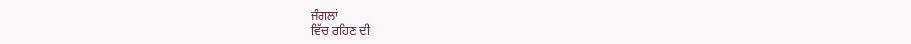ਜੰਗਲਾਂ
ਵਿੱਚ ਰਹਿਣ ਦੀ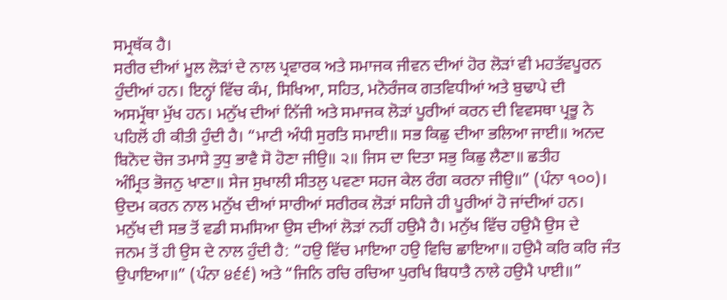ਸਮ੍ਰਥੱਕ ਹੈ।
ਸਰੀਰ ਦੀਆਂ ਮੂਲ ਲੋੜਾਂ ਦੇ ਨਾਲ ਪ੍ਰਵਾਰਕ ਅਤੇ ਸਮਾਜਕ ਜੀਵਨ ਦੀਆਂ ਹੋਰ ਲੋੜਾਂ ਵੀ ਮਹਤੱਵਪੂਰਨ
ਹੁੰਦੀਆਂ ਹਨ। ਇਨ੍ਹਾਂ ਵਿੱਚ ਕੰਮ, ਸਿਖਿਆ, ਸਹਿਤ, ਮਨੋਰੰਜਕ ਗਤਵਿਧੀਆਂ ਅਤੇ ਬੁਢਾਪੇ ਦੀ
ਅਸਮ੍ਰੱਥਾ ਮੁੱਖ ਹਨ। ਮਨੁੱਖ ਦੀਆਂ ਨਿੱਜੀ ਅਤੇ ਸਮਾਜਕ ਲੋੜਾਂ ਪੂਰੀਆਂ ਕਰਨ ਦੀ ਵਿਵਸਥਾ ਪ੍ਰਭੂ ਨੇ
ਪਹਿਲੋਂ ਹੀ ਕੀਤੀ ਹੁੰਦੀ ਹੈ। “ਮਾਟੀ ਅੰਧੀ ਸੁਰਤਿ ਸਮਾਈ॥ ਸਭ ਕਿਛੁ ਦੀਆ ਭਲਿਆ ਜਾਈ॥ ਅਨਦ
ਬਿਨੋਦ ਚੋਜ ਤਮਾਸੇ ਤੁਧੁ ਭਾਵੈ ਸੋ ਹੋਣਾ ਜੀਉ॥ ੨॥ ਜਿਸ ਦਾ ਦਿਤਾ ਸਭੁ ਕਿਛੁ ਲੈਣਾ॥ ਛਤੀਹ
ਅੰਮ੍ਰਿਤ ਭੋਜਨੁ ਖਾਣਾ॥ ਸੇਜ ਸੁਖਾਲੀ ਸੀਤਲੁ ਪਵਣਾ ਸਹਜ ਕੇਲ ਰੰਗ ਕਰਨਾ ਜੀਉ॥” (ਪੰਨਾ ੧੦੦)।
ਉਦਮ ਕਰਨ ਨਾਲ ਮਨੁੱਖ ਦੀਆਂ ਸਾਰੀਆਂ ਸਰੀਰਕ ਲੋੜਾਂ ਸਹਿਜੇ ਹੀ ਪੂਰੀਆਂ ਹੋ ਜਾਂਦੀਆਂ ਹਨ।
ਮਨੁੱਖ ਦੀ ਸਭ ਤੋਂ ਵਡੀ ਸਮਸਿਆ ਉਸ ਦੀਆਂ ਲੋੜਾਂ ਨਹੀਂ ਹਉਮੈ ਹੈ। ਮਨੁੱਖ ਵਿੱਚ ਹਉਮੈ ਉਸ ਦੇ
ਜਨਮ ਤੋਂ ਹੀ ਉਸ ਦੇ ਨਾਲ ਹੁੰਦੀ ਹੈ: “ਹਉ ਵਿੱਚ ਮਾਇਆ ਹਉ ਵਿਚਿ ਛਾਇਆ॥ ਹਉਮੈ ਕਰਿ ਕਰਿ ਜੰਤ
ਉਪਾਇਆ॥” (ਪੰਨਾ ੪੬੬) ਅਤੇ “ਜਿਨਿ ਰਚਿ ਰਚਿਆ ਪੁਰਖਿ ਬਿਧਾਤੈ ਨਾਲੇ ਹਉਮੈ ਪਾਈ॥”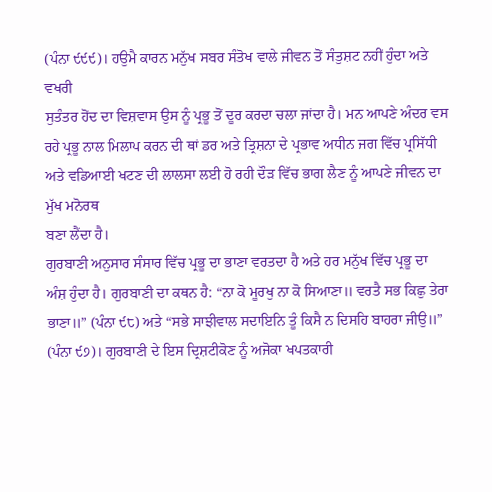(ਪੰਨਾ ੯੯੯)। ਹਉਮੈ ਕਾਰਨ ਮਨੁੱਖ ਸਬਰ ਸੰਤੋਖ ਵਾਲੇ ਜੀਵਨ ਤੋਂ ਸੰਤੁਸ਼ਟ ਨਹੀਂ ਹੁੰਦਾ ਅਤੇ ਵਖਰੀ
ਸੁਤੰਤਰ ਹੋਂਦ ਦਾ ਵਿਸ਼ਵਾਸ ਉਸ ਨੂੰ ਪ੍ਰਭੂ ਤੋਂ ਦੂਰ ਕਰਦਾ ਚਲਾ ਜਾਂਦਾ ਹੈ। ਮਨ ਆਪਣੇ ਅੰਦਰ ਵਸ
ਰਹੇ ਪ੍ਰਭੂ ਨਾਲ ਮਿਲਾਪ ਕਰਨ ਦੀ ਥਾਂ ਡਰ ਅਤੇ ਤ੍ਰਿਸ਼ਨਾ ਦੇ ਪ੍ਰਭਾਵ ਅਧੀਨ ਜਗ ਵਿੱਚ ਪ੍ਰਸਿੱਧੀ
ਅਤੇ ਵਡਿਆਈ ਖਟਣ ਦੀ ਲਾਲਸਾ ਲਈ ਹੋ ਰਹੀ ਦੌੜ ਵਿੱਚ ਭਾਗ ਲੈਣ ਨੂੰ ਆਪਣੇ ਜੀਵਨ ਦਾ ਮੁੱਖ ਮਨੋਰਥ
ਬਣਾ ਲੈਂਦਾ ਹੈ।
ਗੁਰਬਾਣੀ ਅਨੁਸਾਰ ਸੰਸਾਰ ਵਿੱਚ ਪ੍ਰਭੂ ਦਾ ਭਾਣਾ ਵਰਤਦਾ ਹੈ ਅਤੇ ਹਰ ਮਨੁੱਖ ਵਿੱਚ ਪ੍ਰਭੂ ਦਾ
ਅੰਸ਼ ਹੁੰਦਾ ਹੈ। ਗੁਰਬਾਣੀ ਦਾ ਕਥਨ ਹੈ: “ਨਾ ਕੋ ਮੂਰਖੁ ਨਾ ਕੋ ਸਿਆਣਾ॥ ਵਰਤੈ ਸਭ ਕਿਛੁ ਤੇਰਾ
ਭਾਣਾ॥” (ਪੰਨਾ ੯੮) ਅਤੇ “ਸਭੇ ਸਾਝੀਵਾਲ ਸਦਾਇਨਿ ਤੂੰ ਕਿਸੈ ਨ ਦਿਸਹਿ ਬਾਹਰਾ ਜੀਉ॥”
(ਪੰਨਾ ੯੭)। ਗੁਰਬਾਣੀ ਦੇ ਇਸ ਦ੍ਰਿਸ਼ਟੀਕੋਣ ਨੂੰ ਅਜੋਕਾ ਖਪਤਕਾਰੀ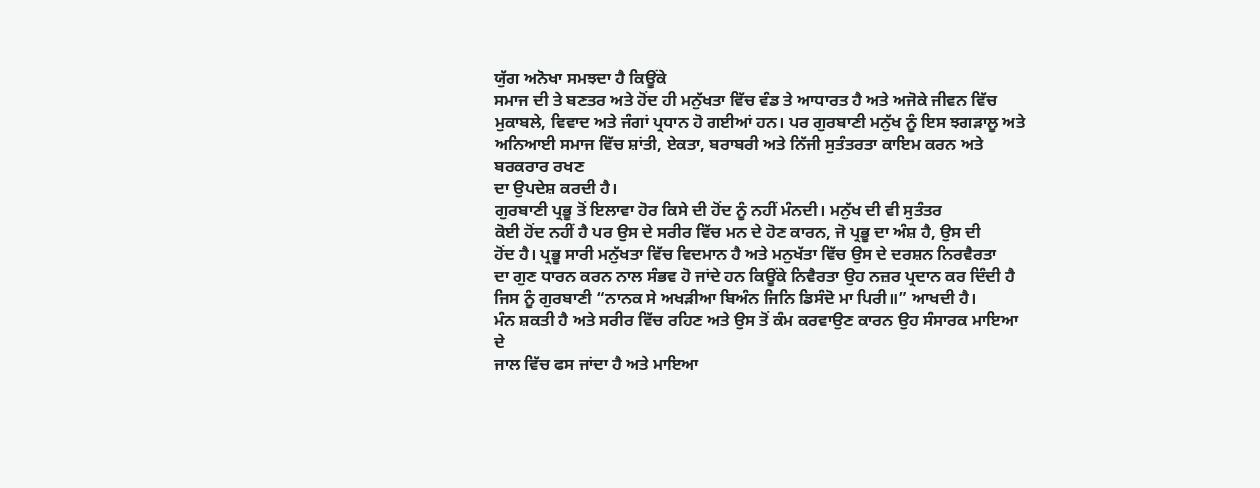ਯੁੱਗ ਅਨੋਖਾ ਸਮਝਦਾ ਹੈ ਕਿਊਂਕੇ
ਸਮਾਜ ਦੀ ਤੇ ਬਣਤਰ ਅਤੇ ਹੋਂਦ ਹੀ ਮਨੁੱਖਤਾ ਵਿੱਚ ਵੰਡ ਤੇ ਆਧਾਰਤ ਹੈ ਅਤੇ ਅਜੋਕੇ ਜੀਵਨ ਵਿੱਚ
ਮੁਕਾਬਲੇ, ਵਿਵਾਦ ਅਤੇ ਜੰਗਾਂ ਪ੍ਰਧਾਨ ਹੋ ਗਈਆਂ ਹਨ। ਪਰ ਗੁਰਬਾਣੀ ਮਨੁੱਖ ਨੂੰ ਇਸ ਝਗੜਾਲੂ ਅਤੇ
ਅਨਿਆਈ ਸਮਾਜ ਵਿੱਚ ਸ਼ਾਂਤੀ, ਏਕਤਾ, ਬਰਾਬਰੀ ਅਤੇ ਨਿੱਜੀ ਸੁਤੰਤਰਤਾ ਕਾਇਮ ਕਰਨ ਅਤੇ ਬਰਕਰਾਰ ਰਖਣ
ਦਾ ਉਪਦੇਸ਼ ਕਰਦੀ ਹੈ।
ਗੁਰਬਾਣੀ ਪ੍ਰਭੂ ਤੋਂ ਇਲਾਵਾ ਹੋਰ ਕਿਸੇ ਦੀ ਹੋਂਦ ਨੂੰ ਨਹੀਂ ਮੰਨਦੀ। ਮਨੁੱਖ ਦੀ ਵੀ ਸੁਤੰਤਰ
ਕੋਈ ਹੋਂਦ ਨਹੀਂ ਹੈ ਪਰ ਉਸ ਦੇ ਸਰੀਰ ਵਿੱਚ ਮਨ ਦੇ ਹੋਣ ਕਾਰਨ, ਜੋ ਪ੍ਰਭੂ ਦਾ ਅੰਸ਼ ਹੈ, ਉਸ ਦੀ
ਹੋਂਦ ਹੈ। ਪ੍ਰਭੂ ਸਾਰੀ ਮਨੁੱਖਤਾ ਵਿੱਚ ਵਿਦਮਾਨ ਹੈ ਅਤੇ ਮਨੁਖੱਤਾ ਵਿੱਚ ਉਸ ਦੇ ਦਰਸ਼ਨ ਨਿਰਵੈਰਤਾ
ਦਾ ਗੁਣ ਧਾਰਨ ਕਰਨ ਨਾਲ ਸੰਭਵ ਹੋ ਜਾਂਦੇ ਹਨ ਕਿਊਂਕੇ ਨਿਵੈਰਤਾ ਉਹ ਨਜ਼ਰ ਪ੍ਰਦਾਨ ਕਰ ਦਿੰਦੀ ਹੈ
ਜਿਸ ਨੂੰ ਗੁਰਬਾਣੀ “ਨਾਨਕ ਸੇ ਅਖੜੀਆ ਬਿਅੰਨ ਜਿਨਿ ਡਿਸੰਦੋ ਮਾ ਪਿਰੀ॥” ਆਖਦੀ ਹੈ।
ਮੰਨ ਸ਼ਕਤੀ ਹੈ ਅਤੇ ਸਰੀਰ ਵਿੱਚ ਰਹਿਣ ਅਤੇ ਉਸ ਤੋਂ ਕੰਮ ਕਰਵਾਉਣ ਕਾਰਨ ਉਹ ਸੰਸਾਰਕ ਮਾਇਆ ਦੇ
ਜਾਲ ਵਿੱਚ ਫਸ ਜਾਂਦਾ ਹੈ ਅਤੇ ਮਾਇਆ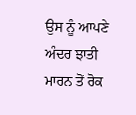ਉਸ ਨੂੰ ਆਪਣੇ ਅੰਦਰ ਝਾਤੀ ਮਾਰਨ ਤੋਂ ਰੋਕ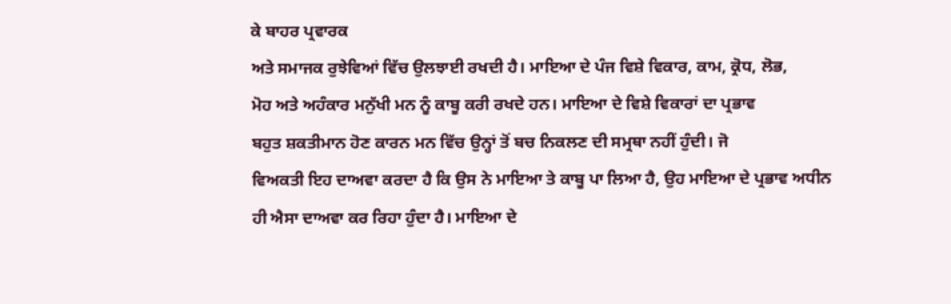ਕੇ ਬਾਹਰ ਪ੍ਰਵਾਰਕ
ਅਤੇ ਸਮਾਜਕ ਰੁਝੇਵਿਆਂ ਵਿੱਚ ਉਲਝਾਈ ਰਖਦੀ ਹੈ। ਮਾਇਆ ਦੇ ਪੰਜ ਵਿਸ਼ੇ ਵਿਕਾਰ, ਕਾਮ, ਕ੍ਰੋਧ, ਲੋਭ,
ਮੋਹ ਅਤੇ ਅਹੰਕਾਰ ਮਨੁੱਖੀ ਮਨ ਨੂੰ ਕਾਬੂ ਕਰੀ ਰਖਦੇ ਹਨ। ਮਾਇਆ ਦੇ ਵਿਸ਼ੇ ਵਿਕਾਰਾਂ ਦਾ ਪ੍ਰਭਾਵ
ਬਹੁਤ ਸ਼ਕਤੀਮਾਨ ਹੋਣ ਕਾਰਨ ਮਨ ਵਿੱਚ ਉਨ੍ਹਾਂ ਤੋਂ ਬਚ ਨਿਕਲਣ ਦੀ ਸਮ੍ਰਥਾ ਨਹੀਂ ਹੁੰਦੀ। ਜੋ
ਵਿਅਕਤੀ ਇਹ ਦਾਅਵਾ ਕਰਦਾ ਹੈ ਕਿ ਉਸ ਨੇ ਮਾਇਆ ਤੇ ਕਾਬੂ ਪਾ ਲਿਆ ਹੈ, ਉਹ ਮਾਇਆ ਦੇ ਪ੍ਰਭਾਵ ਅਧੀਨ
ਹੀ ਐਸਾ ਦਾਅਵਾ ਕਰ ਰਿਹਾ ਹੁੰਦਾ ਹੈ। ਮਾਇਆ ਦੇ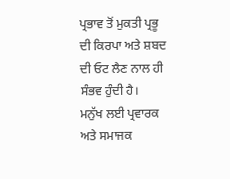ਪ੍ਰਭਾਵ ਤੋਂ ਮੁਕਤੀ ਪ੍ਰਭੂ ਦੀ ਕਿਰਪਾ ਅਤੇ ਸ਼ਬਦ
ਦੀ ਓਟ ਲੈਣ ਨਾਲ ਹੀ ਸੰਭਵ ਹੁੰਦੀ ਹੈ।
ਮਨੁੱਖ ਲਈ ਪ੍ਰਵਾਰਕ ਅਤੇ ਸਮਾਜਕ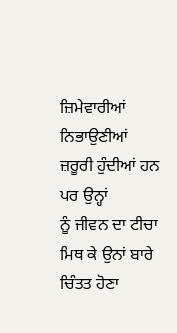ਜ਼ਿਮੇਵਾਰੀਆਂ ਨਿਭਾਉਣੀਆਂ ਜ਼ਰੂਰੀ ਹੁੰਦੀਆਂ ਹਨ ਪਰ ਉਨ੍ਹਾਂ
ਨੂੰ ਜੀਵਨ ਦਾ ਟੀਚਾ ਮਿਥ ਕੇ ਉਨਾਂ ਬਾਰੇ ਚਿੰਤਤ ਹੋਣਾ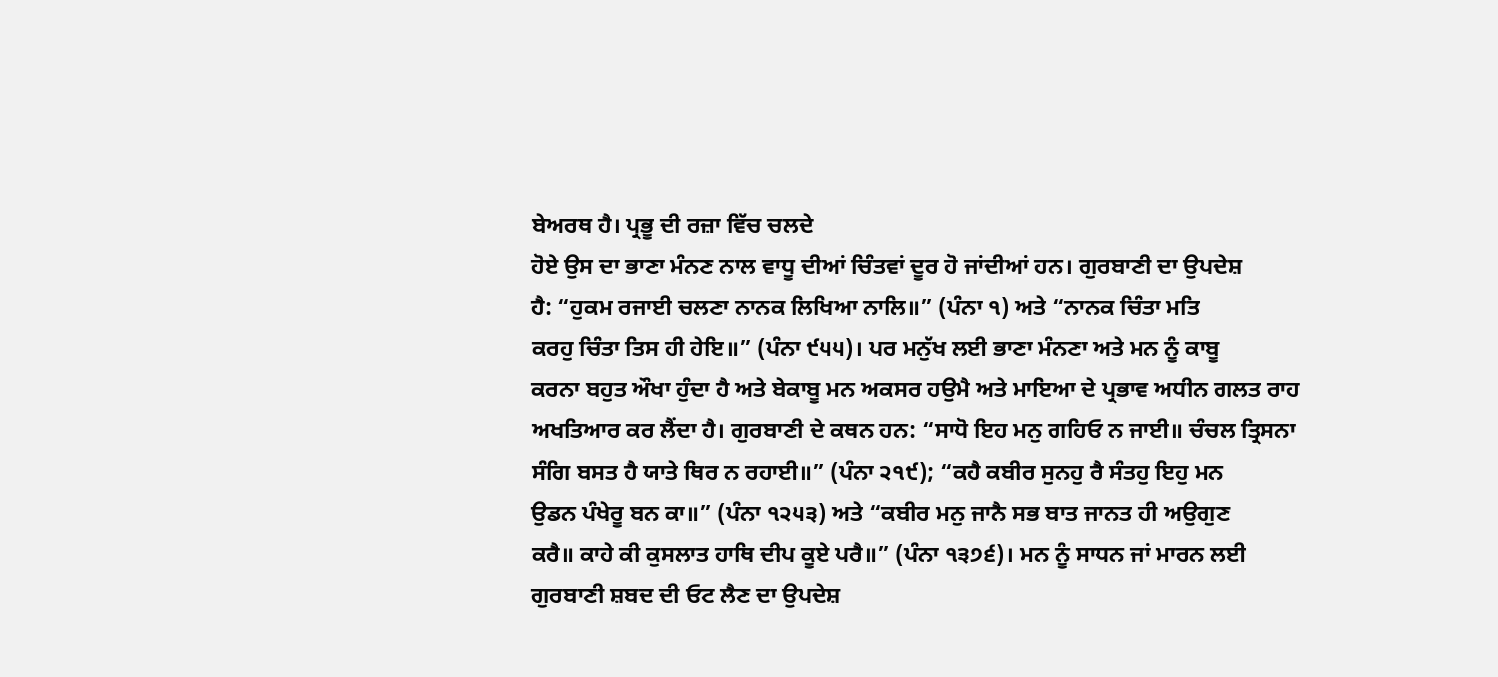ਬੇਅਰਥ ਹੈ। ਪ੍ਰਭੂ ਦੀ ਰਜ਼ਾ ਵਿੱਚ ਚਲਦੇ
ਹੋਏ ਉਸ ਦਾ ਭਾਣਾ ਮੰਨਣ ਨਾਲ ਵਾਧੂ ਦੀਆਂ ਚਿੰਤਵਾਂ ਦੂਰ ਹੋ ਜਾਂਦੀਆਂ ਹਨ। ਗੁਰਬਾਣੀ ਦਾ ਉਪਦੇਸ਼
ਹੈ: “ਹੁਕਮ ਰਜਾਈ ਚਲਣਾ ਨਾਨਕ ਲਿਖਿਆ ਨਾਲਿ॥” (ਪੰਨਾ ੧) ਅਤੇ “ਨਾਨਕ ਚਿੰਤਾ ਮਤਿ
ਕਰਹੁ ਚਿੰਤਾ ਤਿਸ ਹੀ ਹੇਇ॥” (ਪੰਨਾ ੯੫੫)। ਪਰ ਮਨੁੱਖ ਲਈ ਭਾਣਾ ਮੰਨਣਾ ਅਤੇ ਮਨ ਨੂੰ ਕਾਬੂ
ਕਰਨਾ ਬਹੁਤ ਔਖਾ ਹੁੰਦਾ ਹੈ ਅਤੇ ਬੇਕਾਬੂ ਮਨ ਅਕਸਰ ਹਉਮੈ ਅਤੇ ਮਾਇਆ ਦੇ ਪ੍ਰਭਾਵ ਅਧੀਨ ਗਲਤ ਰਾਹ
ਅਖਤਿਆਰ ਕਰ ਲੈਂਦਾ ਹੈ। ਗੁਰਬਾਣੀ ਦੇ ਕਥਨ ਹਨ: “ਸਾਧੋ ਇਹ ਮਨੁ ਗਹਿਓ ਨ ਜਾਈ॥ ਚੰਚਲ ਤ੍ਰਿਸਨਾ
ਸੰਗਿ ਬਸਤ ਹੈ ਯਾਤੇ ਥਿਰ ਨ ਰਹਾਈ॥” (ਪੰਨਾ ੨੧੯); “ਕਹੈ ਕਬੀਰ ਸੁਨਹੁ ਰੈ ਸੰਤਹੁ ਇਹੁ ਮਨ
ਉਡਨ ਪੰਖੇਰੂ ਬਨ ਕਾ॥” (ਪੰਨਾ ੧੨੫੩) ਅਤੇ “ਕਬੀਰ ਮਨੁ ਜਾਨੈ ਸਭ ਬਾਤ ਜਾਨਤ ਹੀ ਅਉਗੁਣ
ਕਰੈ॥ ਕਾਹੇ ਕੀ ਕੁਸਲਾਤ ਹਾਥਿ ਦੀਪ ਕੂਏ ਪਰੈ॥” (ਪੰਨਾ ੧੩੭੬)। ਮਨ ਨੂੰ ਸਾਧਨ ਜਾਂ ਮਾਰਨ ਲਈ
ਗੁਰਬਾਣੀ ਸ਼ਬਦ ਦੀ ਓਟ ਲੈਣ ਦਾ ਉਪਦੇਸ਼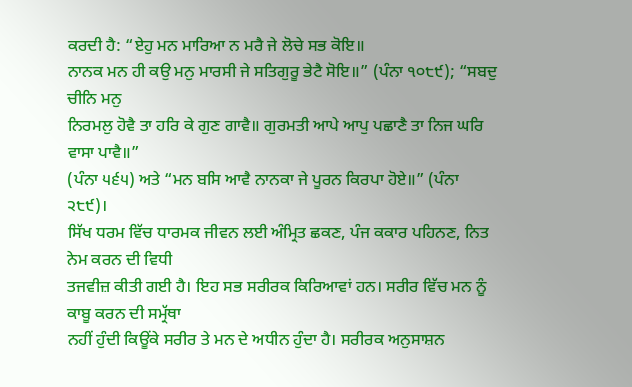ਕਰਦੀ ਹੈ: “ਏਹੁ ਮਨ ਮਾਰਿਆ ਨ ਮਰੈ ਜੇ ਲੋਚੇ ਸਭ ਕੋਇ॥
ਨਾਨਕ ਮਨ ਹੀ ਕਉ ਮਨੁ ਮਾਰਸੀ ਜੇ ਸਤਿਗੁਰੂ ਭੇਟੈ ਸੋਇ॥” (ਪੰਨਾ ੧੦੮੯); “ਸਬਦੁ ਚੀਨਿ ਮਨੁ
ਨਿਰਮਲੁ ਹੋਵੈ ਤਾ ਹਰਿ ਕੇ ਗੁਣ ਗਾਵੈ॥ ਗੁਰਮਤੀ ਆਪੇ ਆਪੁ ਪਛਾਣੈ ਤਾ ਨਿਜ ਘਰਿ ਵਾਸਾ ਪਾਵੈ॥”
(ਪੰਨਾ ੫੬੫) ਅਤੇ “ਮਨ ਬਸਿ ਆਵੈ ਨਾਨਕਾ ਜੇ ਪੂਰਨ ਕਿਰਪਾ ਹੋਏ॥” (ਪੰਨਾ ੨੮੯)।
ਸਿੱਖ ਧਰਮ ਵਿੱਚ ਧਾਰਮਕ ਜੀਵਨ ਲਈ ਅੰਮ੍ਰਿਤ ਛਕਣ, ਪੰਜ ਕਕਾਰ ਪਹਿਨਣ, ਨਿਤ ਨੇਮ ਕਰਨ ਦੀ ਵਿਧੀ
ਤਜਵੀਜ਼ ਕੀਤੀ ਗਈ ਹੈ। ਇਹ ਸਭ ਸਰੀਰਕ ਕਿਰਿਆਵਾਂ ਹਨ। ਸਰੀਰ ਵਿੱਚ ਮਨ ਨੂੰ ਕਾਬੂ ਕਰਨ ਦੀ ਸਮ੍ਰੱਥਾ
ਨਹੀਂ ਹੁੰਦੀ ਕਿਊਂਕੇ ਸਰੀਰ ਤੇ ਮਨ ਦੇ ਅਧੀਨ ਹੁੰਦਾ ਹੈ। ਸਰੀਰਕ ਅਨੁਸਾਸ਼ਨ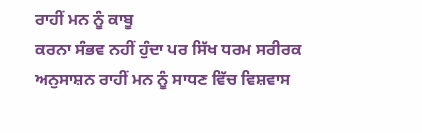ਰਾਹੀਂ ਮਨ ਨੂੰ ਕਾਬੂ
ਕਰਨਾ ਸੰਭਵ ਨਹੀਂ ਹੁੰਦਾ ਪਰ ਸਿੱਖ ਧਰਮ ਸਰੀਰਕ ਅਨੁਸਾਸ਼ਨ ਰਾਹੀਂ ਮਨ ਨੂੰ ਸਾਧਣ ਵਿੱਚ ਵਿਸ਼ਵਾਸ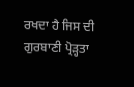ਰਖਦਾ ਹੈ ਜਿਸ ਦੀ ਗੁਰਬਾਣੀ ਪ੍ਰੋੜ੍ਹਤਾ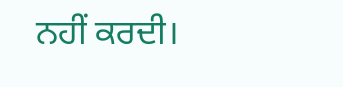ਨਹੀਂ ਕਰਦੀ।